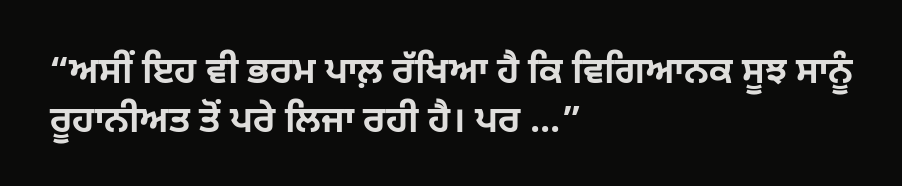“ਅਸੀਂ ਇਹ ਵੀ ਭਰਮ ਪਾਲ਼ ਰੱਖਿਆ ਹੈ ਕਿ ਵਿਗਿਆਨਕ ਸੂਝ ਸਾਨੂੰ ਰੂਹਾਨੀਅਤ ਤੋਂ ਪਰੇ ਲਿਜਾ ਰਹੀ ਹੈ। ਪਰ ...”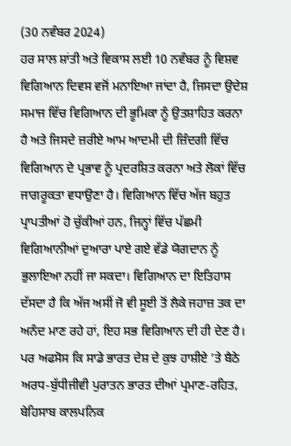(30 ਨਵੰਬਰ 2024)
ਹਰ ਸਾਲ ਸ਼ਾਂਤੀ ਅਤੇ ਵਿਕਾਸ ਲਈ 10 ਨਵੰਬਰ ਨੂੰ ਵਿਸ਼ਵ ਵਿਗਿਆਨ ਦਿਵਸ ਵਜੋਂ ਮਨਾਇਆ ਜਾਂਦਾ ਹੈ, ਜਿਸਦਾ ਉਦੇਸ਼ ਸਮਾਜ ਵਿੱਚ ਵਿਗਿਆਨ ਦੀ ਭੂਮਿਕਾ ਨੂੰ ਉਤਸ਼ਾਹਿਤ ਕਰਨਾ ਹੈ ਅਤੇ ਜਿਸਦੇ ਜ਼ਰੀਏ ਆਮ ਆਦਮੀ ਦੀ ਜ਼ਿੰਦਗੀ ਵਿੱਚ ਵਿਗਿਆਨ ਦੇ ਪ੍ਰਭਾਵ ਨੂੰ ਪ੍ਰਦਰਸ਼ਿਤ ਕਰਨਾ ਅਤੇ ਲੋਕਾਂ ਵਿੱਚ ਜਾਗਰੂਕਤਾ ਵਧਾਉਣਾ ਹੈ। ਵਿਗਿਆਨ ਵਿੱਚ ਅੱਜ ਬਹੁਤ ਪ੍ਰਾਪਤੀਆਂ ਹੋ ਚੁੱਕੀਆਂ ਹਨ, ਜਿਨ੍ਹਾਂ ਵਿੱਚ ਪੱਛਮੀ ਵਿਗਿਆਨੀਆਂ ਦੁਆਰਾ ਪਾਏ ਗਏ ਵੱਡੇ ਯੋਗਦਾਨ ਨੂੰ ਭੁਲਾਇਆ ਨਹੀਂ ਜਾ ਸਕਦਾ। ਵਿਗਿਆਨ ਦਾ ਇਤਿਹਾਸ ਦੱਸਦਾ ਹੈ ਕਿ ਅੱਜ ਅਸੀਂ ਜੋ ਵੀ ਸੂਈ ਤੋਂ ਲੈਕੇ ਜਹਾਜ਼ ਤਕ ਦਾ ਅਨੰਦ ਮਾਣ ਰਹੇ ਹਾਂ, ਇਹ ਸਭ ਵਿਗਿਆਨ ਦੀ ਹੀ ਦੇਣ ਹੈ। ਪਰ ਅਫਸੋਸ ਕਿ ਸਾਡੇ ਭਾਰਤ ਦੇਸ਼ ਦੇ ਕੁਝ ਹਾਸ਼ੀਏ ’ਤੇ ਬੈਠੇ ਅਰਧ-ਬੁੱਧੀਜੀਵੀ ਪੁਰਾਤਨ ਭਾਰਤ ਦੀਆਂ ਪ੍ਰਮਾਣ-ਰਹਿਤ, ਬੇਹਿਸਾਬ ਕਾਲਪਨਿਕ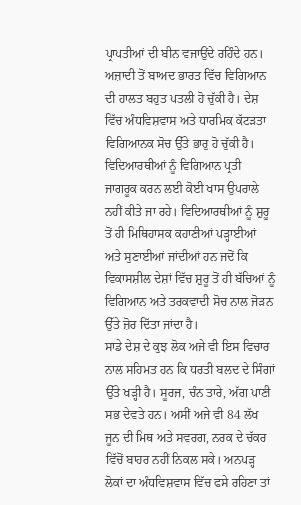ਪ੍ਰਾਪਤੀਆਂ ਦੀ ਬੀਨ ਵਜਾਉਂਦੇ ਰਹਿੰਦੇ ਹਨ। ਅਜ਼ਾਦੀ ਤੋਂ ਬਾਅਦ ਭਾਰਤ ਵਿੱਚ ਵਿਗਿਆਨ ਦੀ ਹਾਲਤ ਬਹੁਤ ਪਤਲੀ ਹੋ ਚੁੱਕੀ ਹੈ। ਦੇਸ਼ ਵਿੱਚ ਅੰਧਵਿਸ਼ਵਾਸ ਅਤੇ ਧਾਰਮਿਕ ਕੱਟੜਤਾ ਵਿਗਿਆਨਕ ਸੋਚ ਉੱਤੇ ਭਾਰੁ ਹੋ ਚੁੱਕੀ ਹੈ। ਵਿਦਿਆਰਥੀਆਂ ਨੂੰ ਵਿਗਿਆਨ ਪ੍ਰਤੀ ਜਾਗਰੂਕ ਕਰਨ ਲਈ ਕੋਈ ਖਾਸ ਉਪਰਾਲੇ ਨਹੀਂ ਕੀਤੇ ਜਾ ਰਹੇ। ਵਿਦਿਆਰਥੀਆਂ ਨੂੰ ਸ਼ੁਰੂ ਤੋਂ ਹੀ ਮਿਥਿਹਾਸਕ ਕਹਾਣੀਆਂ ਪੜ੍ਹਾਈਆਂ ਅਤੇ ਸੁਣਾਈਆਂ ਜਾਂਦੀਆਂ ਹਨ ਜਦੋਂ ਕਿ ਵਿਕਾਸਸ਼ੀਲ ਦੇਸ਼ਾਂ ਵਿੱਚ ਸ਼ੁਰੂ ਤੋਂ ਹੀ ਬੱਚਿਆਂ ਨੂੰ ਵਿਗਿਆਨ ਅਤੇ ਤਰਕਵਾਦੀ ਸੋਚ ਨਾਲ ਜੋੜਨ ਉੱਤੇ ਜ਼ੋਰ ਦਿੱਤਾ ਜਾਂਦਾ ਹੈ।
ਸਾਡੇ ਦੇਸ਼ ਦੇ ਕੁਝ ਲੋਕ ਅਜੇ ਵੀ ਇਸ ਵਿਚਾਰ ਨਾਲ ਸਹਿਮਤ ਹਨ ਕਿ ਧਰਤੀ ਬਲਦ ਦੇ ਸਿੰਗਾਂ ਉੱਤੇ ਖੜ੍ਹੀ ਹੈ। ਸੂਰਜ, ਚੰਨ ਤਾਰੇ, ਅੱਗ ਪਾਣੀ ਸਭ ਦੇਵਤੇ ਹਨ। ਅਸੀਂ ਅਜੇ ਵੀ 84 ਲੱਖ ਜੂਨ ਦੀ ਮਿਥ ਅਤੇ ਸਵਰਗ, ਨਰਕ ਦੇ ਚੱਕਰ ਵਿੱਚੋਂ ਬਾਹਰ ਨਹੀਂ ਨਿਕਲ ਸਕੇ। ਅਨਪੜ੍ਹ ਲੋਕਾਂ ਦਾ ਅੰਧਵਿਸ਼ਵਾਸ ਵਿੱਚ ਫਸੇ ਰਹਿਣਾ ਤਾਂ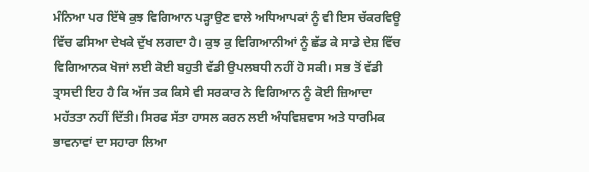ਮੰਨਿਆ ਪਰ ਇੱਥੇ ਕੁਝ ਵਿਗਿਆਨ ਪੜ੍ਹਾਉਣ ਵਾਲੇ ਅਧਿਆਪਕਾਂ ਨੂੰ ਵੀ ਇਸ ਚੱਕਰਵਿਊ ਵਿੱਚ ਫਸਿਆ ਦੇਖਕੇ ਦੁੱਖ ਲਗਦਾ ਹੈ। ਕੁਝ ਕੁ ਵਿਗਿਆਨੀਆਂ ਨੂੰ ਛੱਡ ਕੇ ਸਾਡੇ ਦੇਸ਼ ਵਿੱਚ ਵਿਗਿਆਨਕ ਖੋਜਾਂ ਲਈ ਕੋਈ ਬਹੁਤੀ ਵੱਡੀ ਉਪਲਬਧੀ ਨਹੀਂ ਹੋ ਸਕੀ। ਸਭ ਤੋਂ ਵੱਡੀ ਤ੍ਰਾਸਦੀ ਇਹ ਹੈ ਕਿ ਅੱਜ ਤਕ ਕਿਸੇ ਵੀ ਸਰਕਾਰ ਨੇ ਵਿਗਿਆਨ ਨੂੰ ਕੋਈ ਜ਼ਿਆਦਾ ਮਹੱਤਤਾ ਨਹੀਂ ਦਿੱਤੀ। ਸਿਰਫ ਸੱਤਾ ਹਾਸਲ ਕਰਨ ਲਈ ਅੰਧਵਿਸ਼ਵਾਸ ਅਤੇ ਧਾਰਮਿਕ ਭਾਵਨਾਵਾਂ ਦਾ ਸਹਾਰਾ ਲਿਆ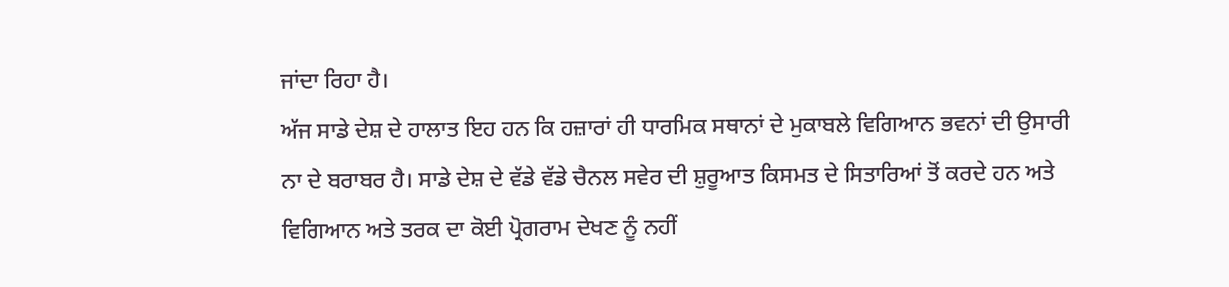ਜਾਂਦਾ ਰਿਹਾ ਹੈ।
ਅੱਜ ਸਾਡੇ ਦੇਸ਼ ਦੇ ਹਾਲਾਤ ਇਹ ਹਨ ਕਿ ਹਜ਼ਾਰਾਂ ਹੀ ਧਾਰਮਿਕ ਸਥਾਨਾਂ ਦੇ ਮੁਕਾਬਲੇ ਵਿਗਿਆਨ ਭਵਨਾਂ ਦੀ ਉਸਾਰੀ ਨਾ ਦੇ ਬਰਾਬਰ ਹੈ। ਸਾਡੇ ਦੇਸ਼ ਦੇ ਵੱਡੇ ਵੱਡੇ ਚੈਨਲ ਸਵੇਰ ਦੀ ਸ਼ੁਰੂਆਤ ਕਿਸਮਤ ਦੇ ਸਿਤਾਰਿਆਂ ਤੋਂ ਕਰਦੇ ਹਨ ਅਤੇ ਵਿਗਿਆਨ ਅਤੇ ਤਰਕ ਦਾ ਕੋਈ ਪ੍ਰੋਗਰਾਮ ਦੇਖਣ ਨੂੰ ਨਹੀਂ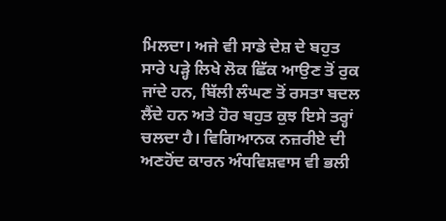ਮਿਲਦਾ। ਅਜੇ ਵੀ ਸਾਡੇ ਦੇਸ਼ ਦੇ ਬਹੁਤ ਸਾਰੇ ਪੜ੍ਹੇ ਲਿਖੇ ਲੋਕ ਛਿੱਕ ਆਉਣ ਤੋਂ ਰੁਕ ਜਾਂਦੇ ਹਨ, ਬਿੱਲੀ ਲੰਘਣ ਤੋਂ ਰਸਤਾ ਬਦਲ ਲੈਂਦੇ ਹਨ ਅਤੇ ਹੋਰ ਬਹੁਤ ਕੁਝ ਇਸੇ ਤਰ੍ਹਾਂ ਚਲਦਾ ਹੈ। ਵਿਗਿਆਨਕ ਨਜ਼ਰੀਏ ਦੀ ਅਣਹੋਂਦ ਕਾਰਨ ਅੰਧਵਿਸ਼ਵਾਸ ਵੀ ਭਲੀ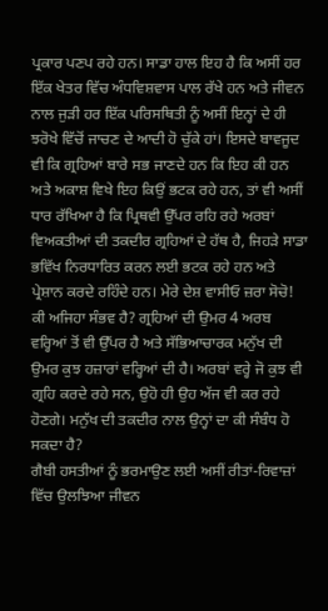ਪ੍ਰਕਾਰ ਪਣਪ ਰਹੇ ਹਨ। ਸਾਡਾ ਹਾਲ ਇਹ ਹੈ ਕਿ ਅਸੀਂ ਹਰ ਇੱਕ ਖੇਤਰ ਵਿੱਚ ਅੰਧਵਿਸ਼ਵਾਸ ਪਾਲ ਰੱਖੇ ਹਨ ਅਤੇ ਜੀਵਨ ਨਾਲ ਜੁੜੀ ਹਰ ਇੱਕ ਪਰਿਸਥਿਤੀ ਨੂੰ ਅਸੀਂ ਇਨ੍ਹਾਂ ਦੇ ਹੀ ਝਰੋਖੇ ਵਿੱਚੋਂ ਜਾਚਣ ਦੇ ਆਦੀ ਹੋ ਚੁੱਕੇ ਹਾਂ। ਇਸਦੇ ਬਾਵਜੂਦ ਵੀ ਕਿ ਗ੍ਰਹਿਆਂ ਬਾਰੇ ਸਭ ਜਾਣਦੇ ਹਨ ਕਿ ਇਹ ਕੀ ਹਨ ਅਤੇ ਅਕਾਸ਼ ਵਿਖੇ ਇਹ ਕਿਉਂ ਭਟਕ ਰਹੇ ਹਨ, ਤਾਂ ਵੀ ਅਸੀਂ ਧਾਰ ਰੱਖਿਆ ਹੈ ਕਿ ਪ੍ਰਿਥਵੀ ਉੱਪਰ ਰਹਿ ਰਹੇ ਅਰਬਾਂ ਵਿਅਕਤੀਆਂ ਦੀ ਤਕਦੀਰ ਗ੍ਰਹਿਆਂ ਦੇ ਹੱਥ ਹੈ, ਜਿਹੜੇ ਸਾਡਾ ਭਵਿੱਖ ਨਿਰਧਾਰਿਤ ਕਰਨ ਲਈ ਭਟਕ ਰਹੇ ਹਨ ਅਤੇ ਪ੍ਰੇਸ਼ਾਨ ਕਰਦੇ ਰਹਿੰਦੇ ਹਨ। ਮੇਰੇ ਦੇਸ਼ ਵਾਸੀਓ ਜ਼ਰਾ ਸੋਚੋ! ਕੀ ਅਜਿਹਾ ਸੰਭਵ ਹੈ? ਗ੍ਰਹਿਆਂ ਦੀ ਉਮਰ 4 ਅਰਬ ਵਰ੍ਹਿਆਂ ਤੋਂ ਵੀ ਉੱਪਰ ਹੈ ਅਤੇ ਸੱਭਿਆਚਾਰਕ ਮਨੁੱਖ ਦੀ ਉਮਰ ਕੁਝ ਹਜ਼ਾਰਾਂ ਵਰ੍ਹਿਆਂ ਦੀ ਹੈ। ਅਰਬਾਂ ਵਰ੍ਹੇ ਜੋ ਕੁਝ ਵੀ ਗ੍ਰਹਿ ਕਰਦੇ ਰਹੇ ਸਨ, ਉਹੋ ਹੀ ਉਹ ਅੱਜ ਵੀ ਕਰ ਰਹੇ ਹੋਣਗੇ। ਮਨੁੱਖ ਦੀ ਤਕਦੀਰ ਨਾਲ ਉਨ੍ਹਾਂ ਦਾ ਕੀ ਸੰਬੰਧ ਹੋ ਸਕਦਾ ਹੈ?
ਗੈਬੀ ਹਸਤੀਆਂ ਨੂੰ ਭਰਮਾਉਣ ਲਈ ਅਸੀਂ ਰੀਤਾਂ-ਰਿਵਾਜ਼ਾਂ ਵਿੱਚ ਉਲਝਿਆ ਜੀਵਨ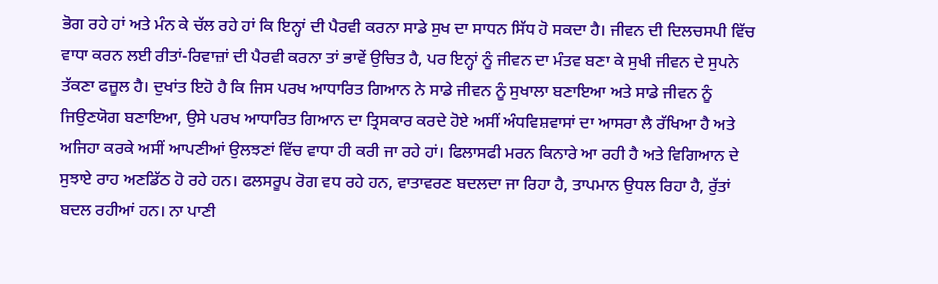ਭੋਗ ਰਹੇ ਹਾਂ ਅਤੇ ਮੰਨ ਕੇ ਚੱਲ ਰਹੇ ਹਾਂ ਕਿ ਇਨ੍ਹਾਂ ਦੀ ਪੈਰਵੀ ਕਰਨਾ ਸਾਡੇ ਸੁਖ ਦਾ ਸਾਧਨ ਸਿੱਧ ਹੋ ਸਕਦਾ ਹੈ। ਜੀਵਨ ਦੀ ਦਿਲਚਸਪੀ ਵਿੱਚ ਵਾਧਾ ਕਰਨ ਲਈ ਰੀਤਾਂ-ਰਿਵਾਜ਼ਾਂ ਦੀ ਪੈਰਵੀ ਕਰਨਾ ਤਾਂ ਭਾਵੇਂ ਉਚਿਤ ਹੈ, ਪਰ ਇਨ੍ਹਾਂ ਨੂੰ ਜੀਵਨ ਦਾ ਮੰਤਵ ਬਣਾ ਕੇ ਸੁਖੀ ਜੀਵਨ ਦੇ ਸੁਪਨੇ ਤੱਕਣਾ ਫਜ਼ੂਲ ਹੈ। ਦੁਖਾਂਤ ਇਹੋ ਹੈ ਕਿ ਜਿਸ ਪਰਖ ਆਧਾਰਿਤ ਗਿਆਨ ਨੇ ਸਾਡੇ ਜੀਵਨ ਨੂੰ ਸੁਖਾਲਾ ਬਣਾਇਆ ਅਤੇ ਸਾਡੇ ਜੀਵਨ ਨੂੰ ਜਿਉਣਯੋਗ ਬਣਾਇਆ, ਉਸੇ ਪਰਖ ਆਧਾਰਿਤ ਗਿਆਨ ਦਾ ਤ੍ਰਿਸਕਾਰ ਕਰਦੇ ਹੋਏ ਅਸੀਂ ਅੰਧਵਿਸ਼ਵਾਸਾਂ ਦਾ ਆਸਰਾ ਲੈ ਰੱਖਿਆ ਹੈ ਅਤੇ ਅਜਿਹਾ ਕਰਕੇ ਅਸੀਂ ਆਪਣੀਆਂ ਉਲਝਣਾਂ ਵਿੱਚ ਵਾਧਾ ਹੀ ਕਰੀ ਜਾ ਰਹੇ ਹਾਂ। ਫਿਲਾਸਫੀ ਮਰਨ ਕਿਨਾਰੇ ਆ ਰਹੀ ਹੈ ਅਤੇ ਵਿਗਿਆਨ ਦੇ ਸੁਝਾਏ ਰਾਹ ਅਣਡਿੱਠ ਹੋ ਰਹੇ ਹਨ। ਫਲਸਰੂਪ ਰੋਗ ਵਧ ਰਹੇ ਹਨ, ਵਾਤਾਵਰਣ ਬਦਲਦਾ ਜਾ ਰਿਹਾ ਹੈ, ਤਾਪਮਾਨ ਉਧਲ ਰਿਹਾ ਹੈ, ਰੁੱਤਾਂ ਬਦਲ ਰਹੀਆਂ ਹਨ। ਨਾ ਪਾਣੀ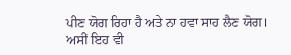ਪੀਣ ਯੋਗ ਰਿਹਾ ਹੈ ਅਤੇ ਨਾ ਹਵਾ ਸਾਹ ਲੈਣ ਯੋਗ।
ਅਸੀਂ ਇਹ ਵੀ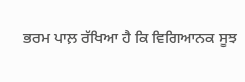ਭਰਮ ਪਾਲ਼ ਰੱਖਿਆ ਹੈ ਕਿ ਵਿਗਿਆਨਕ ਸੂਝ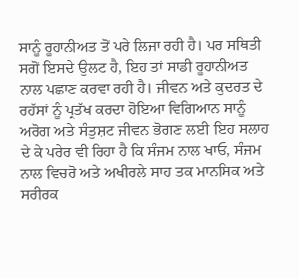ਸਾਨੂੰ ਰੂਹਾਨੀਅਤ ਤੋਂ ਪਰੇ ਲਿਜਾ ਰਹੀ ਹੈ। ਪਰ ਸਥਿਤੀ ਸਗੋਂ ਇਸਦੇ ਉਲਟ ਹੈ, ਇਹ ਤਾਂ ਸਾਡੀ ਰੂਹਾਨੀਅਤ ਨਾਲ ਪਛਾਣ ਕਰਵਾ ਰਹੀ ਹੈ। ਜੀਵਨ ਅਤੇ ਕੁਦਰਤ ਦੇ ਰਹੱਸਾਂ ਨੂੰ ਪ੍ਰਤੱਖ ਕਰਦਾ ਹੋਇਆ ਵਿਗਿਆਨ ਸਾਨੂੰ ਅਰੋਗ ਅਤੇ ਸੰਤੁਸ਼ਟ ਜੀਵਨ ਭੋਗਣ ਲਈ ਇਹ ਸਲਾਹ ਦੇ ਕੇ ਪਰੇਰ ਵੀ ਰਿਹਾ ਹੈ ਕਿ ਸੰਜਮ ਨਾਲ ਖਾਓ, ਸੰਜਮ ਨਾਲ ਵਿਚਰੋ ਅਤੇ ਅਖੀਰਲੇ ਸਾਹ ਤਕ ਮਾਨਸਿਕ ਅਤੇ ਸਰੀਰਕ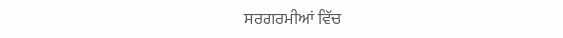ਸਰਗਰਮੀਆਂ ਵਿੱਚ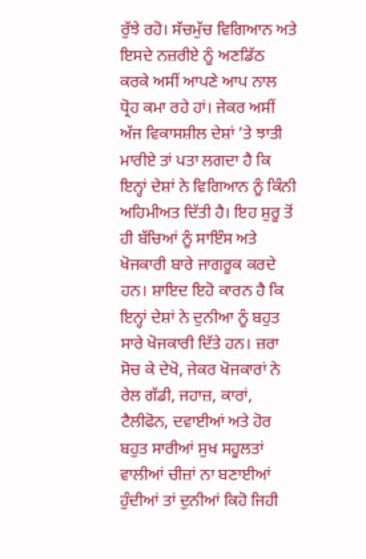ਰੁੱਝੇ ਰਹੋ। ਸੱਚਮੁੱਚ ਵਿਗਿਆਨ ਅਤੇ ਇਸਦੇ ਨਜ਼ਰੀਏ ਨੂੰ ਅਣਡਿੱਠ ਕਰਕੇ ਅਸੀਂ ਆਪਣੇ ਆਪ ਨਾਲ ਧ੍ਰੋਹ ਕਮਾ ਰਹੇ ਹਾਂ। ਜੇਕਰ ਅਸੀਂ ਅੱਜ ਵਿਕਾਸਸ਼ੀਲ ਦੇਸ਼ਾਂ ’ਤੇ ਝਾਤੀ ਮਾਰੀਏ ਤਾਂ ਪਤਾ ਲਗਦਾ ਹੈ ਕਿ ਇਨ੍ਹਾਂ ਦੇਸ਼ਾਂ ਨੇ ਵਿਗਿਆਨ ਨੂੰ ਕਿੰਨੀ ਅਹਿਮੀਅਤ ਦਿੱਤੀ ਹੈ। ਇਹ ਸ਼ੁਰੂ ਤੋਂ ਹੀ ਬੱਚਿਆਂ ਨੂੰ ਸਾਇੰਸ ਅਤੇ ਖੋਜਕਾਰੀ ਬਾਰੇ ਜਾਗਰੂਕ ਕਰਦੇ ਹਨ। ਸ਼ਾਇਦ ਇਹੋ ਕਾਰਨ ਹੈ ਕਿ ਇਨ੍ਹਾਂ ਦੇਸ਼ਾਂ ਨੇ ਦੁਨੀਆ ਨੂੰ ਬਹੁਤ ਸਾਰੇ ਖੋਜਕਾਰੀ ਦਿੱਤੇ ਹਨ। ਜ਼ਰਾ ਸੋਚ ਕੇ ਦੇਖੋ, ਜੇਕਰ ਖੋਜਕਾਰਾਂ ਨੇ ਰੇਲ ਗੱਡੀ, ਜਹਾਜ਼, ਕਾਰਾਂ, ਟੈਲੀਫੋਨ, ਦਵਾਈਆਂ ਅਤੇ ਹੋਰ ਬਹੁਤ ਸਾਰੀਆਂ ਸੁਖ ਸਹੂਲਤਾਂ ਵਾਲੀਆਂ ਚੀਜ਼ਾਂ ਨਾ ਬਣਾਈਆਂ ਹੁੰਦੀਆਂ ਤਾਂ ਦੁਨੀਆਂ ਕਿਹੋ ਜਿਹੀ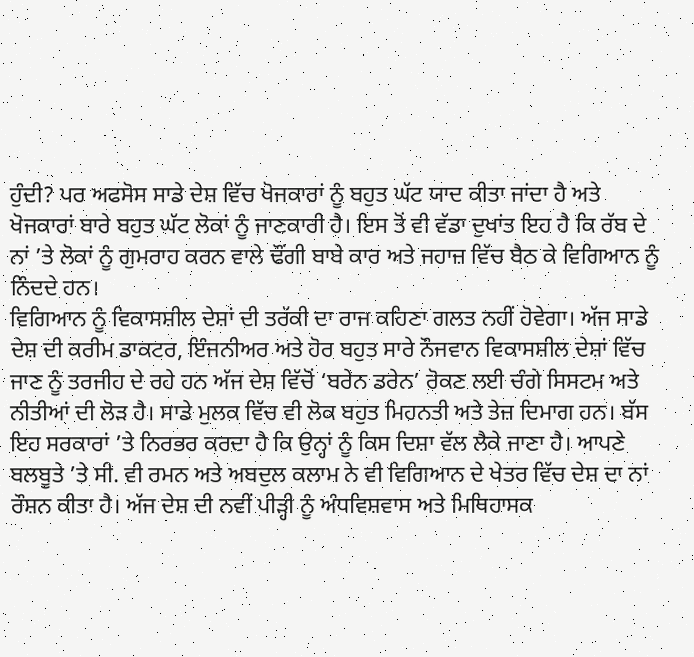ਹੁੰਦੀ? ਪਰ ਅਫਸੋਸ ਸਾਡੇ ਦੇਸ਼ ਵਿੱਚ ਖੋਜਕਾਰਾਂ ਨੂੰ ਬਹੁਤ ਘੱਟ ਯਾਦ ਕੀਤਾ ਜਾਂਦਾ ਹੈ ਅਤੇ ਖੋਜਕਾਰਾਂ ਬਾਰੇ ਬਹੁਤ ਘੱਟ ਲੋਕਾਂ ਨੂੰ ਜਾਣਕਾਰੀ ਹੈ। ਇਸ ਤੋਂ ਵੀ ਵੱਡਾ ਦੁਖਾਂਤ ਇਹ ਹੈ ਕਿ ਰੱਬ ਦੇ ਨਾਂ ’ਤੇ ਲੋਕਾਂ ਨੂੰ ਗੁਮਰਾਹ ਕਰਨ ਵਾਲੇ ਢੌਂਗੀ ਬਾਬੇ ਕਾਰ ਅਤੇ ਜਹਾਜ਼ ਵਿੱਚ ਬੈਠ ਕੇ ਵਿਗਿਆਨ ਨੂੰ ਨਿੰਦਦੇ ਹਨ।
ਵਿਗਿਆਨ ਨੂੰ ਵਿਕਾਸਸ਼ੀਲ ਦੇਸ਼ਾਂ ਦੀ ਤਰੱਕੀ ਦਾ ਰਾਜ ਕਹਿਣਾ ਗਲਤ ਨਹੀਂ ਹੋਵੇਗਾ। ਅੱਜ ਸਾਡੇ ਦੇਸ਼ ਦੀ ਕਰੀਮ ਡਾਕਟਰ, ਇੰਜਨੀਅਰ ਅਤੇ ਹੋਰ ਬਹੁਤ ਸਾਰੇ ਨੌਜਵਾਨ ਵਿਕਾਸਸ਼ੀਲ ਦੇਸ਼ਾਂ ਵਿੱਚ ਜਾਣ ਨੂੰ ਤਰਜੀਹ ਦੇ ਰਹੇ ਹਨ ਅੱਜ ਦੇਸ਼ ਵਿੱਚੋਂ ‘ਬਰੇਨ ਡਰੇਨ’ ਰੋਕਣ ਲਈ ਚੰਗੇ ਸਿਸਟਮ ਅਤੇ ਨੀਤੀਆਂ ਦੀ ਲੋੜ ਹੈ। ਸਾਡੇ ਮੁਲਕ ਵਿੱਚ ਵੀ ਲੋਕ ਬਹੁਤ ਮਿਹਨਤੀ ਅਤੇ ਤੇਜ਼ ਦਿਮਾਗ ਹਨ। ਬੱਸ ਇਹ ਸਰਕਾਰਾਂ ’ਤੇ ਨਿਰਭਰ ਕਰਦਾ ਹੈ ਕਿ ਉਨ੍ਹਾਂ ਨੂੰ ਕਿਸ ਦਿਸ਼ਾ ਵੱਲ ਲੈਕੇ ਜਾਣਾ ਹੈ। ਆਪਣੇ ਬਲਬੂਤੇ ’ਤੇ ਸੀ. ਵੀ ਰਮਨ ਅਤੇ ਅਬਦੁਲ ਕਲਾਮ ਨੇ ਵੀ ਵਿਗਿਆਨ ਦੇ ਖੇਤਰ ਵਿੱਚ ਦੇਸ਼ ਦਾ ਨਾਂ ਰੌਸ਼ਨ ਕੀਤਾ ਹੈ। ਅੱਜ ਦੇਸ਼ ਦੀ ਨਵੀਂ ਪੀੜ੍ਹੀ ਨੂੰ ਅੰਧਵਿਸ਼ਵਾਸ ਅਤੇ ਮਿਥਿਹਾਸਕ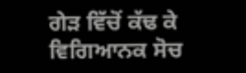ਗੇੜ ਵਿੱਚੋਂ ਕੱਢ ਕੇ ਵਿਗਿਆਨਕ ਸੋਚ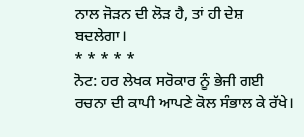ਨਾਲ ਜੋੜਨ ਦੀ ਲੋੜ ਹੈ, ਤਾਂ ਹੀ ਦੇਸ਼ ਬਦਲੇਗਾ।
* * * * *
ਨੋਟ: ਹਰ ਲੇਖਕ ਸਰੋਕਾਰ ਨੂੰ ਭੇਜੀ ਗਈ ਰਚਨਾ ਦੀ ਕਾਪੀ ਆਪਣੇ ਕੋਲ ਸੰਭਾਲ ਕੇ ਰੱਖੇ।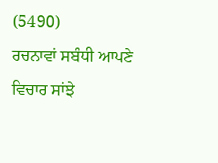(5490)
ਰਚਨਾਵਾਂ ਸਬੰਧੀ ਆਪਣੇ ਵਿਚਾਰ ਸਾਂਝੇ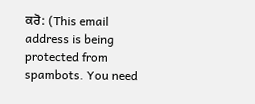ਕਰੋ: (This email address is being protected from spambots. You need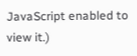JavaScript enabled to view it.)